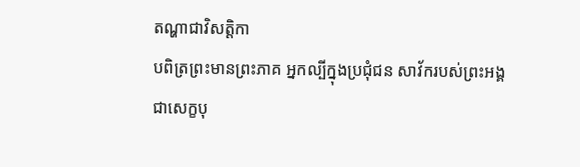តណ្ហាជាវិសត្តិកា
បពិត្រព្រះមានព្រះភាគ អ្នកល្បីក្នុងប្រជុំជន សាវ័ករបស់ព្រះអង្គ ជាសេក្ខបុ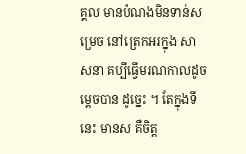គ្គល មានបំណងមិនទាន់សម្រេច នៅត្រេកអរក្នុង សាសនា គប្បីធ្វើមរណកាលដូចម្តេចបាន ដូច្នេះ ។ តែក្នុងទីនេះ មានស គឺចិត្ត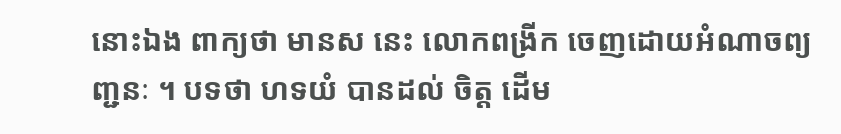នោះឯង ពាក្យថា មានស នេះ លោកពង្រីក ចេញដោយអំណាចព្យញ្ជនៈ ។ បទថា ហទយំ បានដល់ ចិត្ត ដើម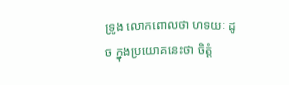ទ្រូង លោកពោលថា ហទយៈ ដូច ក្នុងប្រយោគនេះថា ចិត្តំ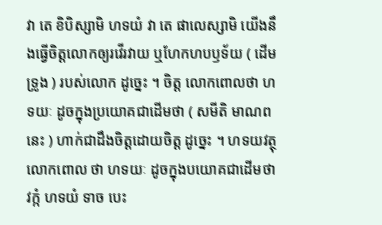វា តេ ខិបិស្សាមិ ហទយំ វា តេ ផាលេស្សាមិ យើងនឹងធ្វើចិត្តលោកឲ្យរវើរវាយ ឬហែកហបឫទ័យ ( ដើមទ្រូង ) របស់លោក ដូច្នេះ ។ ចិត្ត លោកពោលថា ហទយៈ ដូចក្នុងប្រយោគជាដើមថា ( សមីតិ មាណពនេះ ) ហាក់ជាដឹងចិត្តដោយចិត្ត ដូច្នេះ ។ ហទយវត្ថុ លោកពោល ថា ហទយៈ ដូចក្នុងបយោគជាដើមថា វក្កំ ហទយំ ទាច បេះ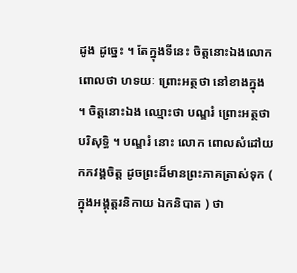ដូង ដូច្នេះ ។ តែក្នុងទីនេះ ចិត្តនោះឯងលោក ពោលថា ហទយៈ ព្រោះអត្ថថា នៅខាងក្នុង ។ ចិត្តនោះឯង ឈ្មោះថា បណ្ឌរំ ព្រោះអត្ថថា បរិសុទ្ធិ ។ បណ្ឌរំ នោះ លោក ពោលសំដៅយកភវង្គចិត្ត ដូចព្រះដ៏មានព្រះភាគត្រាស់ទុក ( ក្នុងអង្គុត្តរនិកាយ ឯកនិបាត ) ថា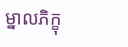ម្នាលភិក្ខុ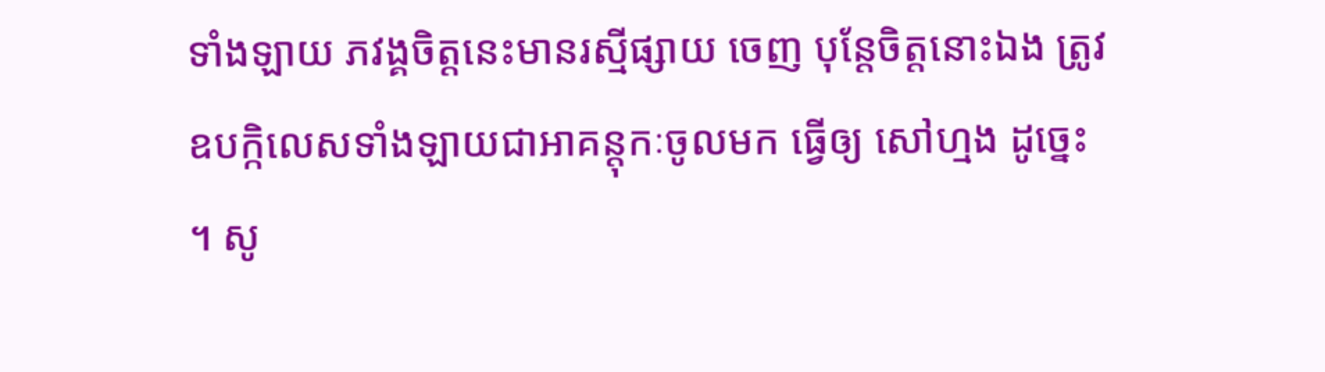ទាំងឡាយ ភវង្គចិត្តនេះមានរស្មីផ្សាយ ចេញ បុន្តែចិត្តនោះឯង ត្រូវឧបក្កិលេសទាំងឡាយជាអាគន្តុកៈចូលមក ធ្វើឲ្យ សៅហ្មង ដូច្នេះ ។ សូ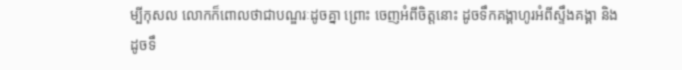ម្បីកុសល លោកក៏ពោលថាជាបណ្ឌរៈដូចគ្នា ព្រោះ ចេញអំពីចិត្តនោះ ដូចទឹកគង្គាហូរអំពីស្ទឹងគង្គា និងដូចទឹ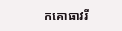កគោធាវរី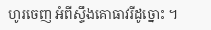ហូរចេញ អំពីស្ទឹងគោធាវរីដូច្នោះ ។